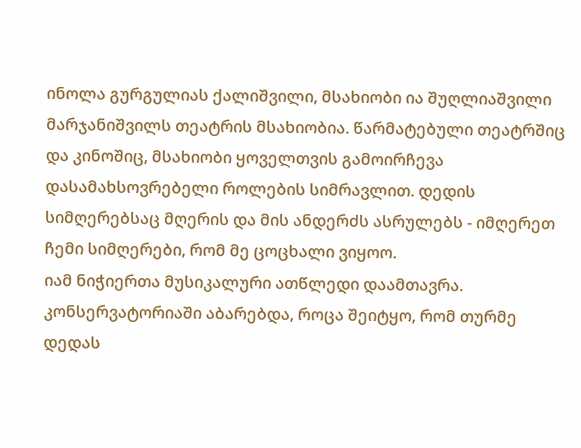ინოლა გურგულიას ქალიშვილი, მსახიობი ია შუღლიაშვილი მარჯანიშვილს თეატრის მსახიობია. წარმატებული თეატრშიც და კინოშიც, მსახიობი ყოველთვის გამოირჩევა დასამახსოვრებელი როლების სიმრავლით. დედის სიმღერებსაც მღერის და მის ანდერძს ასრულებს - იმღერეთ ჩემი სიმღერები, რომ მე ცოცხალი ვიყოო.
იამ ნიჭიერთა მუსიკალური ათწლედი დაამთავრა. კონსერვატორიაში აბარებდა, როცა შეიტყო, რომ თურმე დედას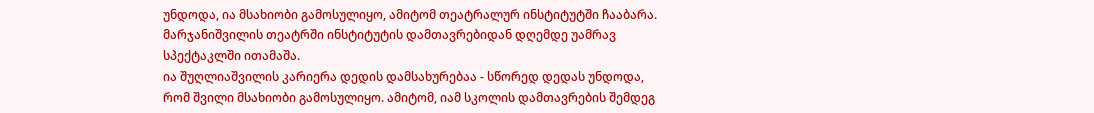უნდოდა, ია მსახიობი გამოსულიყო, ამიტომ თეატრალურ ინსტიტუტში ჩააბარა. მარჯანიშვილის თეატრში ინსტიტუტის დამთავრებიდან დღემდე უამრავ სპექტაკლში ითამაშა.
ია შუღლიაშვილის კარიერა დედის დამსახურებაა - სწორედ დედას უნდოდა, რომ შვილი მსახიობი გამოსულიყო. ამიტომ, იამ სკოლის დამთავრების შემდეგ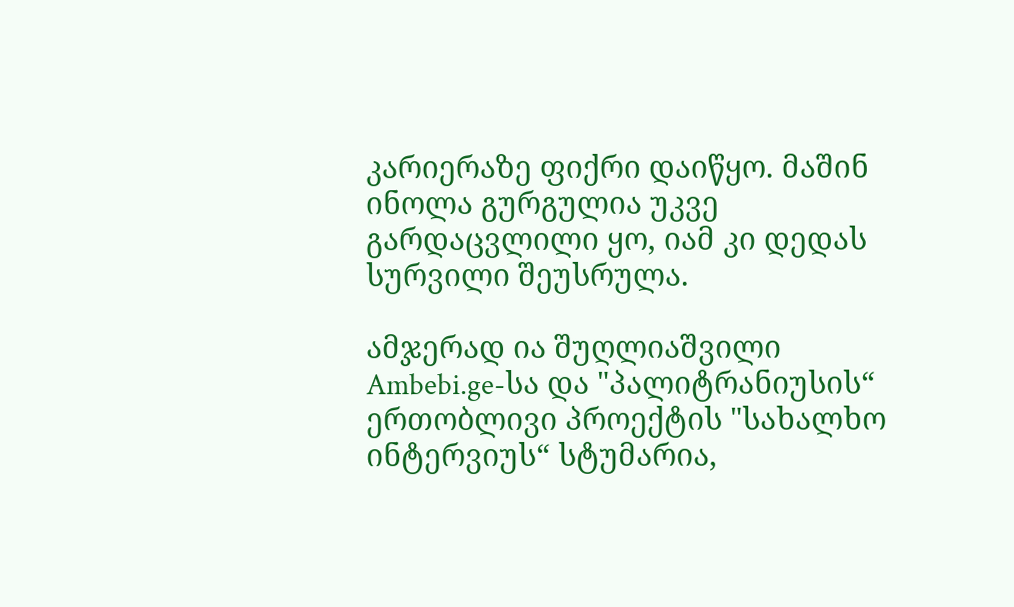კარიერაზე ფიქრი დაიწყო. მაშინ ინოლა გურგულია უკვე გარდაცვლილი ყო, იამ კი დედას სურვილი შეუსრულა.

ამჯერად ია შუღლიაშვილი Ambebi.ge-სა და "პალიტრანიუსის“ ერთობლივი პროექტის "სახალხო ინტერვიუს“ სტუმარია,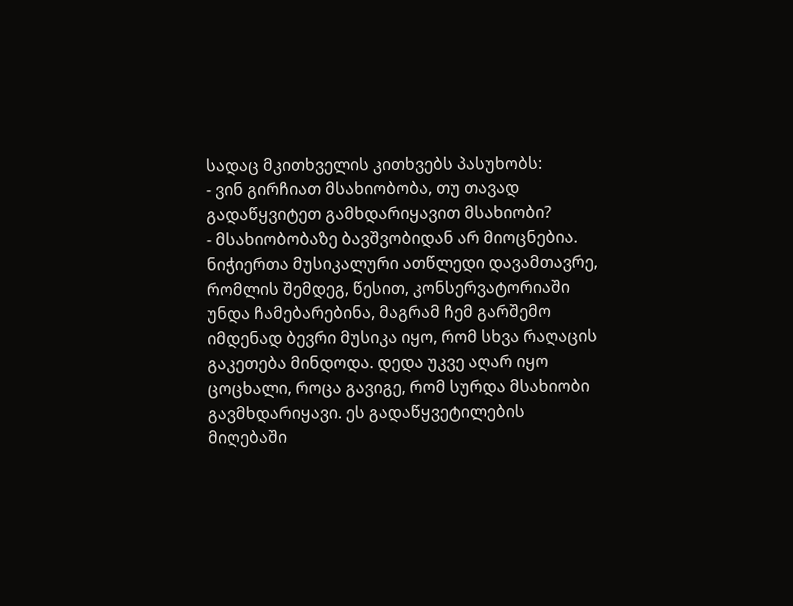სადაც მკითხველის კითხვებს პასუხობს:
- ვინ გირჩიათ მსახიობობა, თუ თავად გადაწყვიტეთ გამხდარიყავით მსახიობი?
- მსახიობობაზე ბავშვობიდან არ მიოცნებია. ნიჭიერთა მუსიკალური ათწლედი დავამთავრე, რომლის შემდეგ, წესით, კონსერვატორიაში უნდა ჩამებარებინა, მაგრამ ჩემ გარშემო იმდენად ბევრი მუსიკა იყო, რომ სხვა რაღაცის გაკეთება მინდოდა. დედა უკვე აღარ იყო ცოცხალი, როცა გავიგე, რომ სურდა მსახიობი გავმხდარიყავი. ეს გადაწყვეტილების მიღებაში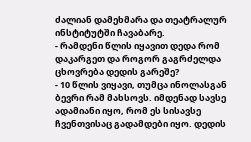ძალიან დამეხმარა და თეატრალურ ინსტიტუტში ჩავაბარე.
- რამდენი წლის იყავით დედა რომ დაკარგეთ და როგორ გაგრძელდა ცხოვრება დედის გარეშე?
- 10 წლის ვიყავი, თუმცა ინოლასგან ბევრი რამ მახსოვს. იმდენად სავსე ადამიანი იყო, რომ ეს სისავსე ჩვენთვისაც გადამდები იყო. დედის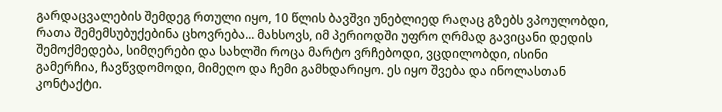გარდაცვალების შემდეგ რთული იყო, 10 წლის ბავშვი უნებლიედ რაღაც გზებს ვპოულობდი, რათა შემემსუბუქებინა ცხოვრება... მახსოვს, იმ პერიოდში უფრო ღრმად გავიცანი დედის შემოქმედება, სიმღერები და სახლში როცა მარტო ვრჩებოდი, ვცდილობდი, ისინი გამერჩია, ჩავწვდომოდი, მიმეღო და ჩემი გამხდარიყო. ეს იყო შვება და ინოლასთან კონტაქტი.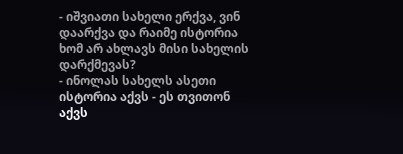- იშვიათი სახელი ერქვა, ვინ დაარქვა და რაიმე ისტორია ხომ არ ახლავს მისი სახელის დარქმევას?
- ინოლას სახელს ასეთი ისტორია აქვს - ეს თვითონ აქვს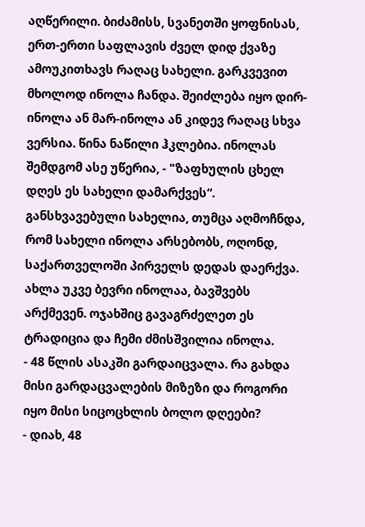აღწერილი. ბიძამისს, სვანეთში ყოფნისას, ერთ-ერთი საფლავის ძველ დიდ ქვაზე ამოუკითხავს რაღაც სახელი. გარკვევით მხოლოდ ინოლა ჩანდა. შეიძლება იყო დირ-ინოლა ან მარ-ინოლა ან კიდევ რაღაც სხვა ვერსია. წინა ნაწილი ჰკლებია. ინოლას შემდგომ ასე უწერია, - "ზაფხულის ცხელ დღეს ეს სახელი დამარქვეს“. განსხვავებული სახელია, თუმცა აღმოჩნდა, რომ სახელი ინოლა არსებობს, ოღონდ, საქართველოში პირველს დედას დაერქვა. ახლა უკვე ბევრი ინოლაა, ბავშვებს არქმევენ. ოჯახშიც გავაგრძელეთ ეს ტრადიცია და ჩემი ძმისშვილია ინოლა.
- 48 წლის ასაკში გარდაიცვალა. რა გახდა მისი გარდაცვალების მიზეზი და როგორი იყო მისი სიცოცხლის ბოლო დღეები?
- დიახ, 48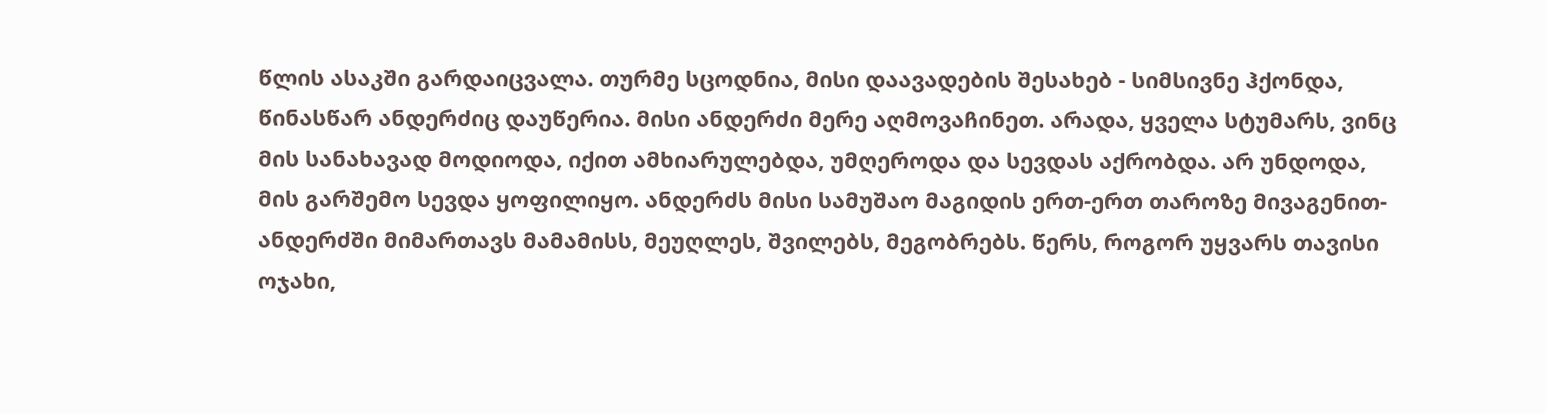წლის ასაკში გარდაიცვალა. თურმე სცოდნია, მისი დაავადების შესახებ - სიმსივნე ჰქონდა, წინასწარ ანდერძიც დაუწერია. მისი ანდერძი მერე აღმოვაჩინეთ. არადა, ყველა სტუმარს, ვინც მის სანახავად მოდიოდა, იქით ამხიარულებდა, უმღეროდა და სევდას აქრობდა. არ უნდოდა, მის გარშემო სევდა ყოფილიყო. ანდერძს მისი სამუშაო მაგიდის ერთ-ერთ თაროზე მივაგენით-ანდერძში მიმართავს მამამისს, მეუღლეს, შვილებს, მეგობრებს. წერს, როგორ უყვარს თავისი ოჯახი,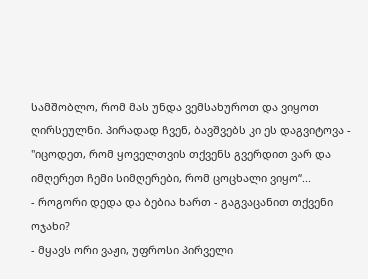სამშობლო, რომ მას უნდა ვემსახუროთ და ვიყოთ ღირსეულნი. პირადად ჩვენ, ბავშვებს კი ეს დაგვიტოვა - "იცოდეთ, რომ ყოველთვის თქვენს გვერდით ვარ და იმღერეთ ჩემი სიმღერები, რომ ცოცხალი ვიყო“...
- როგორი დედა და ბებია ხართ - გაგვაცანით თქვენი ოჯახი?
- მყავს ორი ვაჟი, უფროსი პირველი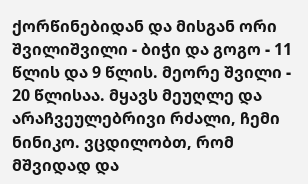ქორწინებიდან და მისგან ორი შვილიშვილი - ბიჭი და გოგო - 11 წლის და 9 წლის. მეორე შვილი - 20 წლისაა. მყავს მეუღლე და არაჩვეულებრივი რძალი, ჩემი ნინიკო. ვცდილობთ, რომ მშვიდად და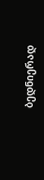ბედნიერად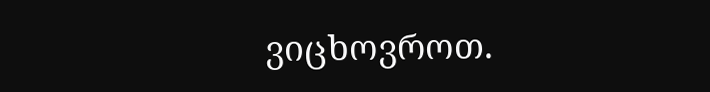ვიცხოვროთ.